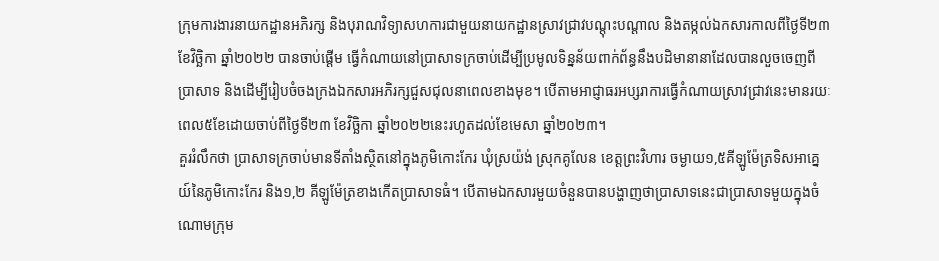ក្រុមការងារនាយកដ្ឋានអភិរក្ស និងបុរាណវិទ្យាសហការជាមួយនាយកដ្ឋានស្រាវជ្រាវបណ្តុះបណ្តាល និងតម្កល់ឯកសារកាលពីថ្ងៃទី២៣ ខែវិច្ឆិកា ឆ្នាំ២០២២ បានចាប់ផ្ដើម ធ្វើកំណាយនៅប្រាសាទក្រចាប់ដើម្បីប្រមូលទិន្នន័យពាក់ព័ន្ធនឹងបដិមានានាដែលបានលួចចេញពីប្រាសាទ និងដើម្បីរៀបចំចងក្រងឯកសារអភិរក្សជួសជុលនាពេលខាងមុខ។ បើតាមអាជ្ញាធរអប្សរាការធ្វើកំណាយស្រាវជ្រាវនេះមានរយៈពេល៥ខែដោយចាប់ពីថ្ងៃទី២៣ ខែវិច្ឆិកា ឆ្នាំ២០២២នេះរហូតដល់ខែមេសា ឆ្នាំ២០២៣។
គួររំលឹកថា ប្រាសាទក្រចាប់មានទីតាំងស្ថិតនៅក្នុងភូមិកោះកែរ ឃុំស្រយ៉ង់ ស្រុកគូលែន ខេត្តព្រះវិហារ ចម្ងាយ១,៥គីឡូម៉ែត្រទិសអាគ្នេយ៍នៃភូមិកោះកែរ និង១,២ គីឡូម៉ែត្រខាងកើតប្រាសាទធំ។ បើតាមឯកសារមួយចំនួនបានបង្ហាញថាប្រាសាទនេះជាប្រាសាទមួយក្នុងចំណោមក្រុម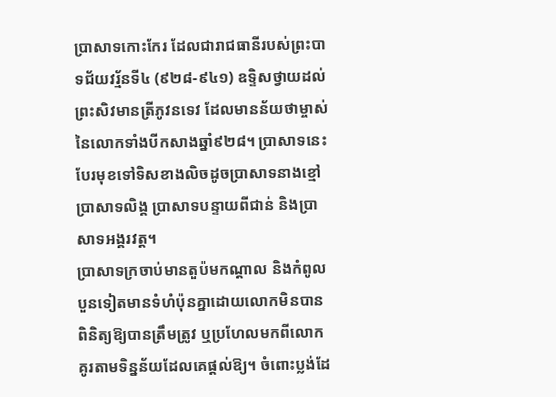ប្រាសាទកោះកែរ ដែលជារាជធានីរបស់ព្រះបាទជ័យវរ្ម័នទី៤ (៩២៨-៩៤១) ឧទ្ទិសថ្វាយដល់ព្រះសិវមានត្រីភូវនទេវ ដែលមានន័យថាម្ចាស់នៃលោកទាំងបីកសាងឆ្នាំ៩២៨។ ប្រាសាទនេះបែរមុខទៅទិសខាងលិចដូចប្រាសាទនាងខ្មៅ ប្រាសាទលិង្គ ប្រាសាទបន្ទាយពីជាន់ និងប្រាសាទអង្គរវត្ត។
ប្រាសាទក្រចាប់មានតួប៉មកណ្តាល និងកំពូលបួនទៀតមានទំហំប៉ុនគ្នាដោយលោកមិនបានពិនិត្យឱ្យបានត្រឹមត្រូវ ឬប្រហែលមកពីលោកគូរតាមទិន្នន័យដែលគេផ្តល់ឱ្យ។ ចំពោះប្លង់ដែ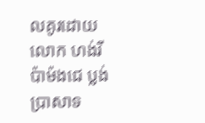លគូរដោយលោក ហង់រីប៉ាម៉ងជេ ប្លង់ប្រាសាទ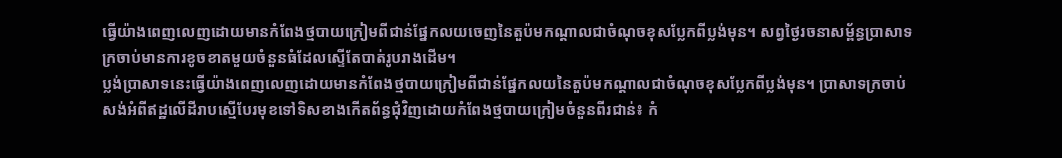ធ្វើយ៉ាងពេញលេញដោយមានកំពែងថ្មបាយក្រៀមពីជាន់ផ្នែកលយចេញនៃតួប៉មកណ្តាលជាចំណុចខុសប្លែកពីប្លង់មុន។ សព្វថ្ងៃរចនាសម្ព័ន្ធប្រាសាទក្រចាប់មានការខូចខាតមួយចំនួនធំដែលស្ទើតែបាត់រូបរាងដើម។
ប្លង់ប្រាសាទនេះធ្វើយ៉ាងពេញលេញដោយមានកំពែងថ្មបាយក្រៀមពីជាន់ផ្នែកលយនៃតួប៉មកណ្តាលជាចំណុចខុសប្លែកពីប្លង់មុន។ ប្រាសាទក្រចាប់សង់អំពីឥដ្ឋលើដីរាបស្មើបែរមុខទៅទិសខាងកើតព័ន្ធជុំវិញដោយកំពែងថ្មបាយក្រៀមចំនួនពីរជាន់៖ កំ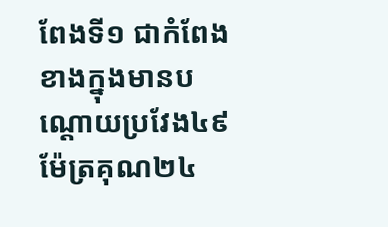ពែងទី១ ជាកំពែងខាងក្នុងមានបណ្តោយប្រវែង៤៩ម៉ែត្រគុណ២៤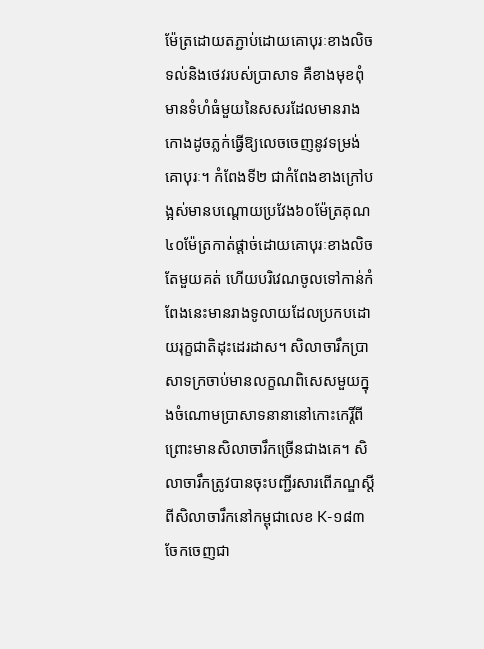ម៉ែត្រដោយតភ្ជាប់ដោយគោបុរៈខាងលិចទល់និងថេវរបស់ប្រាសាទ គឺខាងមុខពុំមានទំហំធំមួយនៃសសរដែលមានរាងកោងដូចភ្លក់ធ្វើឱ្យលេចចេញនូវទម្រង់គោបុរៈ។ កំពែងទី២ ជាកំពែងខាងក្រៅបង្អស់មានបណ្តោយប្រវែង៦០ម៉ែត្រគុណ៤០ម៉ែត្រកាត់ផ្តាច់ដោយគោបុរៈខាងលិចតែមួយគត់ ហើយបរិវេណចូលទៅកាន់កំពែងនេះមានរាងទូលាយដែលប្រកបដោយរុក្ខជាតិដុះដេរដាស។ សិលាចារឹកប្រាសាទក្រចាប់មានលក្ខណពិសេសមួយក្នុងចំណោមប្រាសាទនានានៅកោះកេរ្តិ៍ពីព្រោះមានសិលាចារឹកច្រើនជាងគេ។ សិលាចារឹកត្រូវបានចុះបញ្ជីរសារពើភណ្ឌស្តីពីសិលាចារឹកនៅកម្ពុជាលេខ K-១៨៣ ចែកចេញជា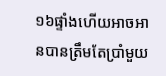១៦ផ្ទាំងហើយអាចអានបានត្រឹមតែប្រាំមួយ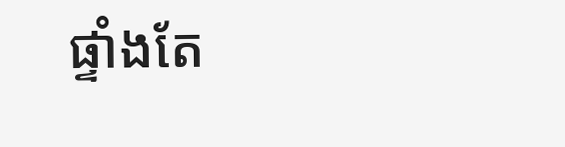ផ្ទាំងតែ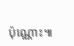ប៉ុណ្ណោះ៕